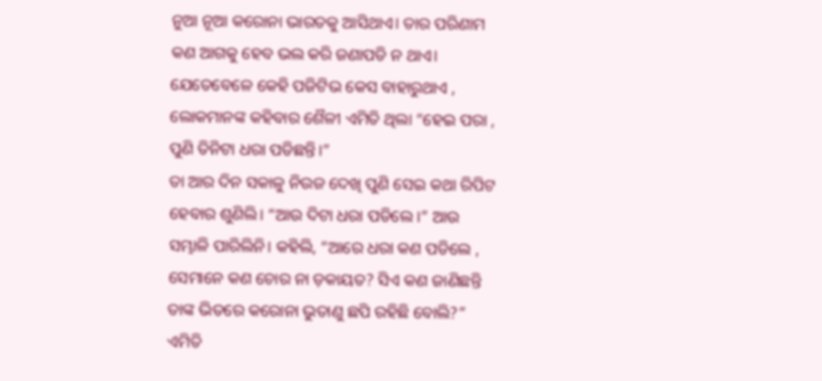ନୁଆ ନୂଆ କରୋନା ଭାରତକୁ ଆସିଥାଏ। ତାର ପରିଣାମ କଣ ଆଗକୁ ହେବ ଭଲ କରି ଜଣାପଡି ନ ଥାଏ। ଯେତେବେଳେ କେହି ପଜିଟିଭ କେସ ବାହାରୁଥାଏ , ଲୋକମାନଙ୍କ କହିବାର ଶୈଳୀ ଏମିତି ଥିଲା “ହେଇ ପରା , ପୁଣି ତିନିଟା ଧରା ପଡିଛନ୍ତି।”
ତା ଆର ଦିନ ସକାଳୁ ନିଉଜ ଦେଖି ପୁଣି ସେଇ କଥା ରିପିଟ ହେବାର ଶୁଣିଲି। “ଆଉ ଦିଟା ଧରା ପଡିଲେ ।” ଆଉ ସମ୍ଭାଳି ପାରିଲିନି। କହିଲି, “ଆରେ ଧରା କଣ ପଡିଲେ , ସେମାନେ କଣ ଚୋର ନା ଡ଼କାୟତ? ସିଏ କଣ ଜାଣିଛନ୍ତି ତାଙ୍କ ଭିତରେ କରୋନା ଭୁତାଣୁ ଛପି ରହିଛି ବୋଲି?”
ଏମିତି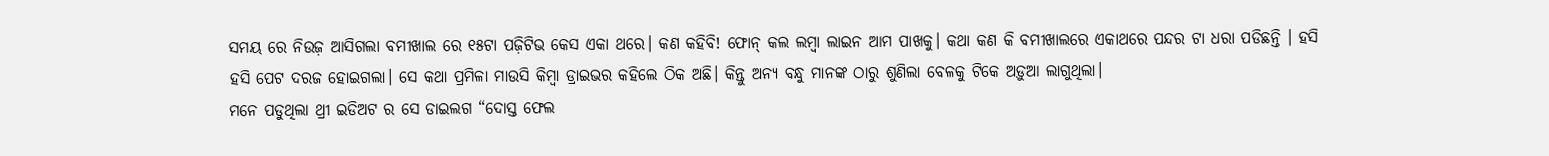ସମୟ ରେ ନିଉଜ଼ ଆସିଗଲା ବମୀଖାଲ ରେ ୧୫ଟା ପଜ଼ିଟିଭ କେସ ଏକା ଥରେ। କଣ କହିବି! ଫୋନ୍ କଲ ଲମ୍ବା ଲାଇନ ଆମ ପାଖକୁ। କଥା କଣ କି ବମୀଖାଲରେ ଏକାଥରେ ପନ୍ଦର ଟା ଧରା ପଡିଛନ୍ତି । ହସି ହସି ପେଟ ଦରଜ ହୋଇଗଲା। ସେ କଥା ପ୍ରମିଳା ମାଉସି କିମ୍ବା ଡ୍ରାଇଭର କହିଲେ ଠିକ ଅଛି। କିନ୍ତୁ ଅନ୍ୟ ବନ୍ଧୁ ମାନଙ୍କ ଠାରୁ ଶୁଣିଲା ବେଳକୁ ଟିକେ ଅଡ଼ୁଆ ଲାଗୁଥିଲା।
ମନେ ପଡୁଥିଲା ଥ୍ରୀ ଇଡିଅଟ ର ସେ ଡାଇଲଗ “ଦୋସ୍ତ ଫେଲ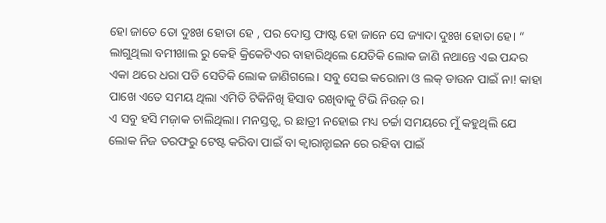ହୋ ଜାତେ ତୋ ଦୁଃଖ ହୋତା ହେ , ପର ଦୋସ୍ତ ଫାଷ୍ଟ ହୋ ଜାନେ ସେ ଜ୍ୟାଦା ଦୁଃଖ ହୋତା ହେ। “
ଲାଗୁଥିଲା ବମୀଖାଲ ରୁ କେହି କ୍ରିକେଟିଏର ବାହାରିଥିଲେ ଯେତିକି ଲୋକ ଜାଣି ନଥାନ୍ତେ ଏଇ ପନ୍ଦର ଏକା ଥରେ ଧରା ପଡି ସେତିକି ଲୋକ ଜାଣିଗଲେ। ସବୁ ସେଇ କରୋନା ଓ ଲକ୍ ଡାଉନ ପାଇଁ ନା! କାହା ପାଖେ ଏତେ ସମୟ ଥିଲା ଏମିତି ଟିକିନିଖି ହିସାବ ରଖିବାକୁ ଟିଭି ନିଉଜ଼ ର।
ଏ ସବୁ ହସି ମଜ଼ାକ ଚାଲିଥିଲା। ମନସ୍ତତ୍ୱ୍ୱ ର ଛାତ୍ରୀ ନହୋଇ ମଧ୍ୟ ଚର୍ଚ୍ଚା ସମୟରେ ମୁଁ କହୁଥିଲି ଯେ ଲୋକ ନିଜ ତରଫରୁ ଟେଷ୍ଟ କରିବା ପାଇଁ ବା କ୍ୱାରାନ୍ଟାଇନ ରେ ରହିବା ପାଇଁ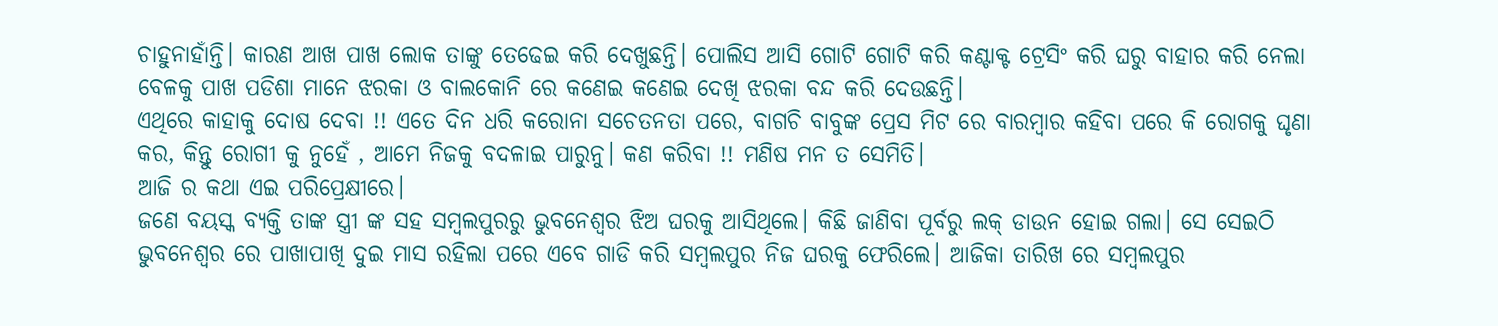ଚାହୁନାହାଁନ୍ତି। କାରଣ ଆଖ ପାଖ ଲୋକ ତାଙ୍କୁ ତେଢେଇ କରି ଦେଖୁଛନ୍ତି। ପୋଲିସ ଆସି ଗୋଟି ଗୋଟି କରି କଣ୍ଟାକ୍ଟ ଟ୍ରେସିଂ କରି ଘରୁ ବାହାର କରି ନେଲା ବେଳକୁ ପାଖ ପଡିଶା ମାନେ ଝରକା ଓ ବାଲକୋନି ରେ କଣେଇ କଣେଇ ଦେଖି ଝରକା ବନ୍ଦ କରି ଦେଉଛନ୍ତି।
ଏଥିରେ କାହାକୁ ଦୋଷ ଦେବା !! ଏତେ ଦିନ ଧରି କରୋନା ସଚେତନତା ପରେ, ବାଗଚି ବାବୁଙ୍କ ପ୍ରେସ ମିଟ ରେ ବାରମ୍ବାର କହିବା ପରେ କି ରୋଗକୁ ଘୃଣା କର, କିନ୍ତୁ ରୋଗୀ କୁ ନୁହେଁ , ଆମେ ନିଜକୁ ବଦଳାଇ ପାରୁନୁ। କଣ କରିବା !! ମଣିଷ ମନ ତ ସେମିତି।
ଆଜି ର କଥା ଏଇ ପରିପ୍ରେକ୍ଷୀରେ।
ଜଣେ ବୟସ୍କ ବ୍ୟକ୍ତି ତାଙ୍କ ସ୍ତ୍ରୀ ଙ୍କ ସହ ସମ୍ବଲପୁରରୁ ଭୁବନେଶ୍ୱର ଝିଅ ଘରକୁ ଆସିଥିଲେ। କିଛି ଜାଣିବା ପୂର୍ବରୁ ଲକ୍ ଡାଉନ ହୋଇ ଗଲା। ସେ ସେଇଠି ଭୁବନେଶ୍ୱର ରେ ପାଖାପାଖି ଦୁଇ ମାସ ରହିଲା ପରେ ଏବେ ଗାଡି କରି ସମ୍ବଲପୁର ନିଜ ଘରକୁ ଫେରିଲେ। ଆଜିକା ତାରିଖ ରେ ସମ୍ବଲପୁର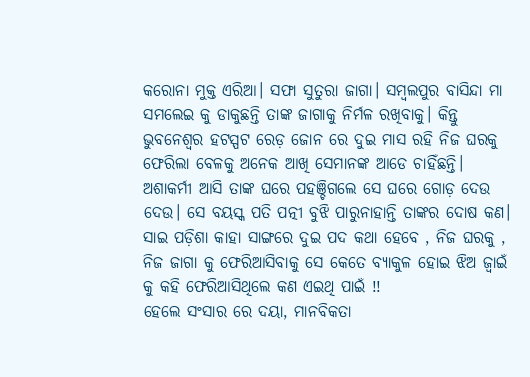କରୋନା ମୁକ୍ତ ଏରିଆ। ସଫା ସୁତୁରା ଜାଗା। ସମ୍ବଲପୁର ବାସିନ୍ଦା ମା ସମଲେଇ କୁ ଡାକୁଛନ୍ତି ତାଙ୍କ ଜାଗାକୁ ନିର୍ମଳ ରଖିବାକୁ। କିନ୍ତୁ ଭୁବନେଶ୍ୱର ହଟସ୍ପଟ ରେଡ଼ ଜୋନ ରେ ଦୁଇ ମାସ ରହି ନିଜ ଘରକୁ ଫେରିଲା ବେଳକୁ ଅନେକ ଆଖି ସେମାନଙ୍କ ଆଡେ ଚାହିଁଛନ୍ତି। ଅଶାକର୍ମୀ ଆସି ତାଙ୍କ ଘରେ ପହଞ୍ଚିଗଲେ ସେ ଘରେ ଗୋଡ଼ ଦେଉ ଦେଉ। ସେ ବୟସ୍କ ପତି ପତ୍ନୀ ବୁଝି ପାରୁନାହାନ୍ତି ତାଙ୍କର ଦୋଷ କଣ। ସାଇ ପଡ଼ିଶା କାହା ସାଙ୍ଗରେ ଦୁଇ ପଦ କଥା ହେବେ , ନିଜ ଘରକୁ , ନିଜ ଜାଗା କୁ ଫେରିଆସିବାକୁ ସେ କେତେ ବ୍ୟାକୁଳ ହୋଇ ଝିଅ ଜ୍ୱାଇଁ କୁ କହି ଫେରିଆସିଥିଲେ କଣ ଏଇଥି ପାଇଁ !!
ହେଲେ ସଂସାର ରେ ଦୟା, ମାନବିକତା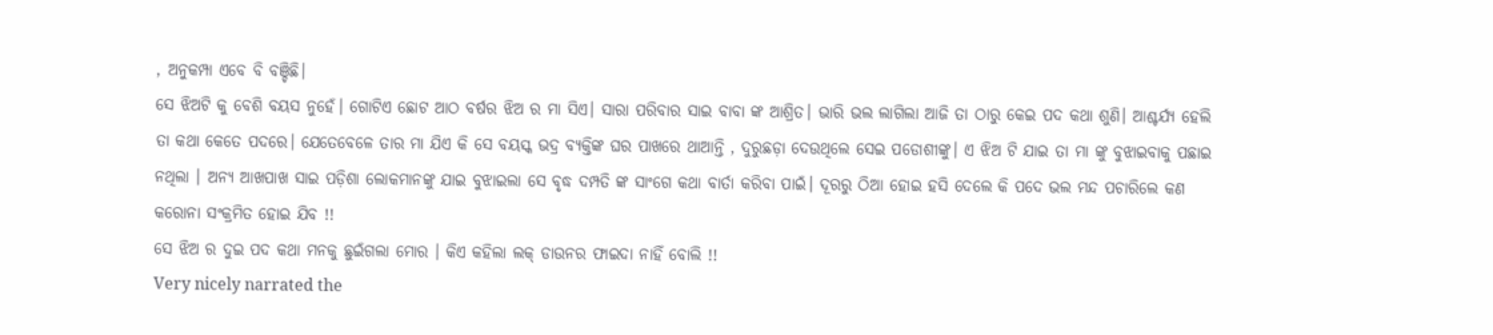, ଅନୁକମ୍ପା ଏବେ ବି ବଞ୍ଚିଛି।
ସେ ଝିଅଟି କୁ ବେଶି ବୟସ ନୁହେଁ। ଗୋଟିଏ ଛୋଟ ଆଠ ବର୍ଷର ଝିଅ ର ମା ସିଏ। ସାରା ପରିବାର ସାଇ ବାବା ଙ୍କ ଆଶ୍ରିତ। ଭାରି ଭଲ ଲାଗିଲା ଆଜି ତା ଠାରୁ କେଇ ପଦ କଥା ଶୁଣି। ଆଶ୍ଚର୍ଯ୍ୟ ହେଲି ତା କଥା କେତେ ପଦରେ। ଯେତେବେଳେ ତାର ମା ଯିଏ କି ସେ ବୟସ୍କ ଭଦ୍ର ବ୍ୟକ୍ତିଙ୍କ ଘର ପାଖରେ ଥାଆନ୍ତି , ଦୁରୁଛଡ଼ା ଦେଉଥିଲେ ସେଇ ପଡୋଶୀଙ୍କୁ। ଏ ଝିଅ ଟି ଯାଇ ତା ମା ଙ୍କୁ ବୁଝାଇବାକୁ ପଛାଇ ନଥିଲା । ଅନ୍ୟ ଆଖପାଖ ସାଇ ପଡ଼ିଶା ଲୋକମାନଙ୍କୁ ଯାଇ ବୁଝାଇଲା ସେ ବୃଦ୍ଧ ଦମ୍ପତି ଙ୍କ ସାଂଗେ କଥା ବାର୍ତା କରିବା ପାଇଁ। ଦୂରରୁ ଠିଆ ହୋଇ ହସି ଦେଲେ କି ପଦେ ଭଲ ମନ୍ଦ ପଚାରିଲେ କଣ କରୋନା ସଂକ୍ରମିତ ହୋଇ ଯିବ !!
ସେ ଝିଅ ର ଦୁଇ ପଦ କଥା ମନକୁ ଛୁଇଁଗଲା ମୋର । କିଏ କହିଲା ଲକ୍ ଡାଉନର ଫାଇଦା ନାହିଁ ବୋଲି !!
Very nicely narrated the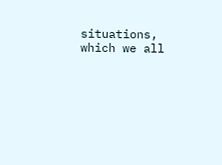situations, which we all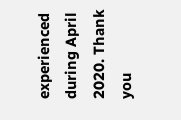experienced during April 2020. Thank you